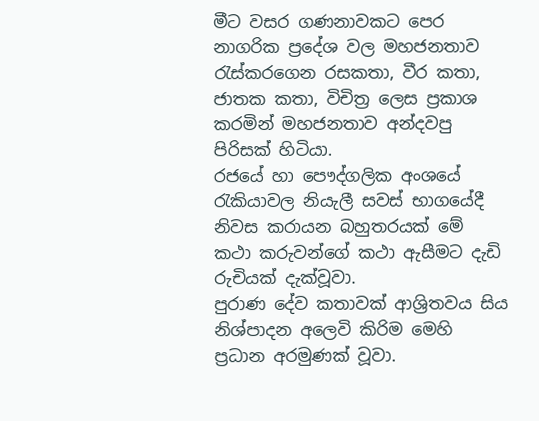මීට වසර ගණනාවකට පෙර නාගරික ප්‍රදේශ වල මහජනතාව රැස්කරගෙන රසකතා, වීර කතා, ජාතක කතා, විචිත්‍ර ලෙස ප්‍රකාශ කරමින් මහජනතාව අන්දවපු පිරිසක් හිටියා.
රජයේ හා පෞද්ගලික අංශයේ රැකියාවල නියැලී සවස් භාගයේදී නිවස කරායන බහුතරයක් මේ කථා කරුවන්ගේ කථා ඇසීමට දැඩි රුචියක් දැක්වූවා.
පුරාණ දේව කතාවක් ආශ්‍රිතවය සිය නිශ්පාදන අලෙවි කිරිම මෙහි ප්‍රධාන අරමුණක් වූවා.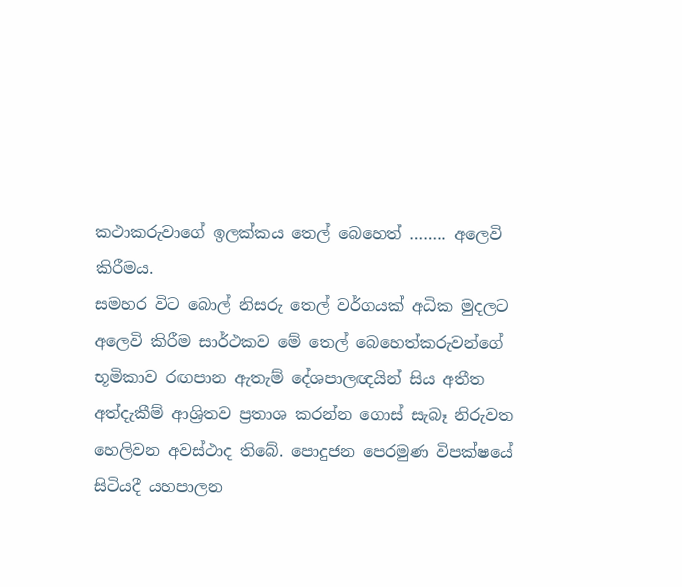කථාකරුවාගේ ඉලක්කය තෙල් බෙහෙත් …….. අලෙවි කිරීමය.
සමහර විට බොල් නිසරු තෙල් වර්ගයක් අධික මුදලට අලෙවි කිරීම සාර්ථකව මේ තෙල් බෙහෙත්කරුවන්ගේ භූමිකාව රඟපාන ඇතැම් දේශපාලඥයින් සිය අතීත අත්දැකීම් ආශ්‍රිතව ප්‍රතාශ කරන්න ගොස් සැබෑ නිරුවත හෙලිවන අවස්ථාද තිබේ. පොදුජන පෙරමුණ විපක්ෂයේ සිටියදී යහපාලන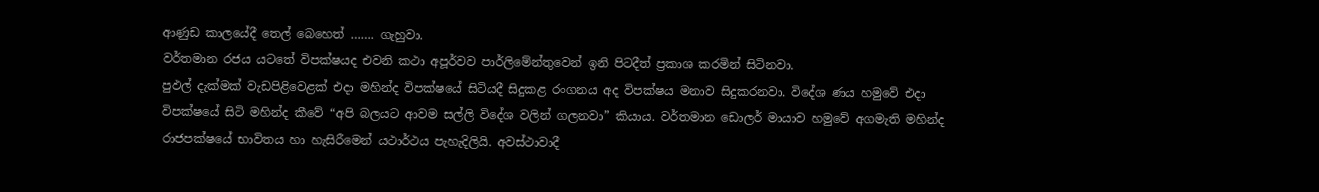ආණුඩ කාලයේදී තෙල් බෙහෙත් ……. ගැහුවා.
වර්තමාන රජය යටතේ විපක්ෂයද එවනි කථා අපූර්වව පාර්ලිමේන්තුවෙන් ඉනි පිටදීත් ප්‍රකාශ කරමින් සිටිනවා.
පුඵල් දැක්මක් වැඩපිළිවෙළක් එදා මහින්ද විපක්ෂයේ සිටියදී සිදුකළ රංගනය අද විපක්ෂය මනාව සිදුකරනවා. විදේශ ණය හමුවේ එදා විපක්ෂයේ සිටි මහින්ද කීවේ “අපි බලයට ආවම සල්ලි විදේශ වලින් ගලනවා” කියාය. වර්තමාන ඩොලර් මායාව හමුවේ අගමැති මහින්ද රාජපක්ෂයේ භාවිතය හා හැසිරීමෙන් යථාර්ථය පැහැදිලියි. අවස්ථාවාදී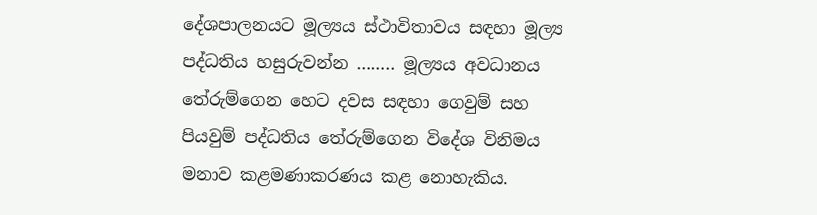දේශපාලනයට මූල්‍යය ස්ථාවිතාවය සඳහා මූල්‍ය පද්ධතිය හසුරුවන්න …….. මූල්‍යය අවධානය තේරුම්ගෙන හෙට දවස සඳහා ගෙවුම් සහ පියවුම් පද්ධතිය තේරුම්ගෙන විදේශ විනිමය මනාව කළමණාකරණය කළ නොහැකිය.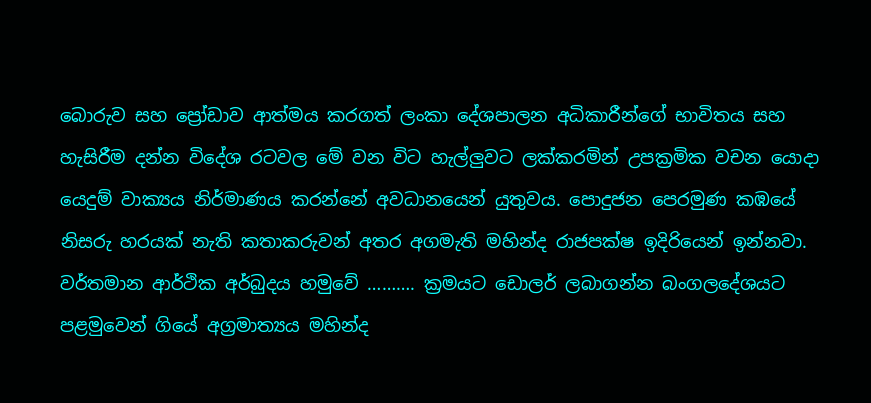බොරුව සහ ප්‍රෝඩාව ආත්මය කරගත් ලංකා දේශපාලන අධිකාරීන්ගේ භාවිතය සහ හැසිරීම දන්න විදේශ රටවල මේ වන විට හැල්ලුවට ලක්කරමින් උපක්‍රමික වචන යොදා යෙදුම් වාක්‍යය නිර්මාණය කරන්නේ අවධානයෙන් යුතුවය. පොදුජන පෙරමුණ කඹයේ නිසරු හරයක් නැති කතාකරුවන් අතර අගමැති මහින්ද රාජපක්ෂ ඉදිරියෙන් ඉන්නවා. වර්තමාන ආර්ථික අර්බුදය හමුවේ ………. ක්‍රමයට ඩොලර් ලබාගන්න බංගලදේශයට පළමුවෙන් ගියේ අග්‍රමාත්‍යය මහින්ද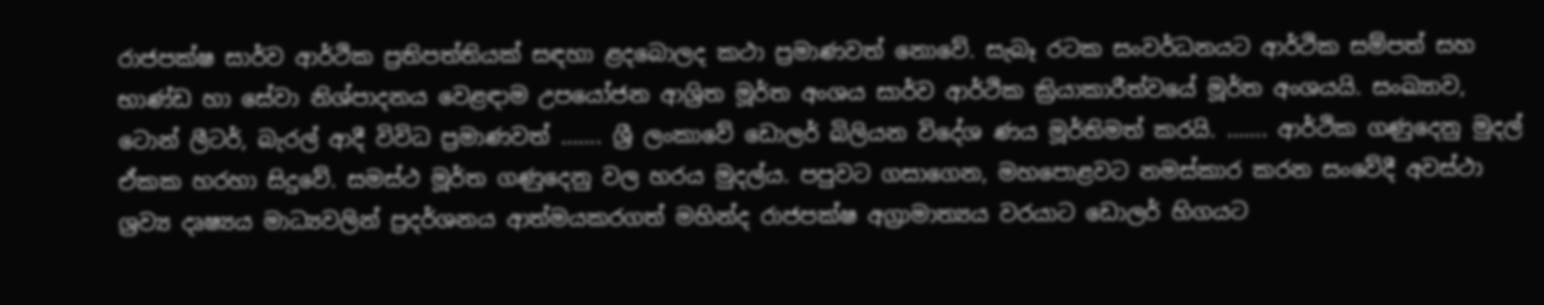රාජපක්ෂ සාර්ව ආර්ථික ප්‍රතිපත්තියක් සඳහා ළදබොලද කථා ප්‍රමාණවත් නොවේ. සැබෑ රටක සංවර්ධනයට ආර්ථික සම්පත් සහ භාණ්ඩ හා සේවා නිශ්පාදනය වෙළඳාම උපයෝජන ආශ්‍රිත මූර්ත අංශය සාර්ව ආර්ථික ක්‍රියාකාරීත්වයේ මූර්ත අංශයයි. සංඛ්‍යාව, ටොන් ලීටර්, බැරල් ආදී විවිධ ප්‍රමාණවත් ……. ශ්‍රී ලංකාවේ ඩොලර් බිලියන විදේශ ණය මූර්තිමත් කරයි. ……. ආර්ථික ගණුදෙනු මුදල් ඒකක හරහා සිදුවේ. සමස්ථ මූර්ත ගණුදෙනු වල හරය මුදල්ය. පපුවට ගසාගෙන, මහපොළවට නමස්කාර කරන සංවේදී අවස්ථා ශ්‍රව්‍ය දෘෂ්‍යය මාධ්‍යවලින් ප්‍රදර්ශනය ආත්මයකරගත් මහින්ද රාජපක්ෂ අග්‍රාමාත්‍යය වරයාට ඩොලර් හිගයට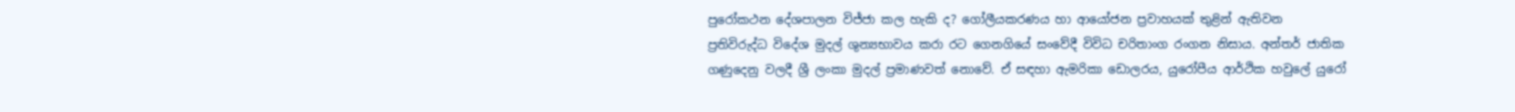පුරෝකථන දේශපාලන විජ්ජා කල හැකි ද? ගෝලීයකරණය හා ආයෝජන ප්‍රවාහයක් තුළින් ඇතිවන ප්‍රතිවිරුද්ධ විදේශ මුදල් ශුන්‍යභාවය කරා රට ගෙනගියේ සංවේදී විවිධ චරිතාංග රංගන නිසාය. අන්තර් ජාතික ගණුදෙනු වලදී ශ්‍රී ලංකා මුදල් ප්‍රමාණවත් නොවේ. ඒ සඳහා ඇමරිකා ඩොලරය, යුරෝපීය ආර්ථික හවුලේ යුරෝ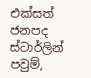එක්සත් ජනපද ස්ටාර්ලින් පවුම්,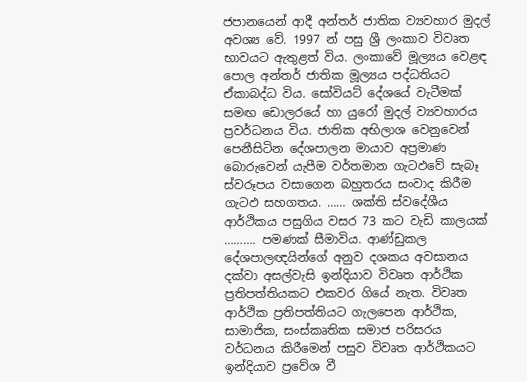ජපානයෙන් ආදී අන්තර් ජාතික ව්‍යවහාර මුදල් අවශ්‍ය වේ. 1997 න් පසු ශ්‍රී ලංකාව විවෘත භාවයට ඇතුළත් විය. ලංකාවේ මූල්‍යය වෙළඳ පොල අන්තර් ජාතික මූල්‍යය පද්ධතියට ඒකාබද්ධ විය. සෝවියට් දේශයේ වැටීමක් සමඟ ඩොලරයේ හා යුරෝ මුදල් ව්‍යවහාරය ප්‍රවර්ධනය විය. ජාතික අභිලාශ වෙනුවෙන් පෙනීසිටින දේශපාලන මායාව අප්‍රමාණ බොරුවෙන් යැපීම වර්තමාන ගැටඵවේ සැබෑ ස්වරූපය වසාගෙන බහුතරය සංවාද කිරීම ගැටඵ සහගතය. …… ශක්ති ස්වදේශීය ආර්ථිකය පසුගිය වසර 73 කට වැඩි කාලයක් ………. පමණක් සීමාවිය. ආණ්ඩුකල දේශපාලඥයින්ගේ අනුව දශකය අවසානය දක්වා අසල්වැසි ඉන්දියාව විවෘත ආර්ථික ප්‍රතිපත්තියකට එකවර ගියේ නැත. විවෘත ආර්ථික ප්‍රතිපත්තියට ගැලපෙන ආර්ථික, සාමාජික, සංස්කෘතික සමාජ පරිසරය වර්ධනය කිරීමෙන් පසුව විවෘත ආර්ථිකයට ඉන්දියාව ප්‍රවේශ වී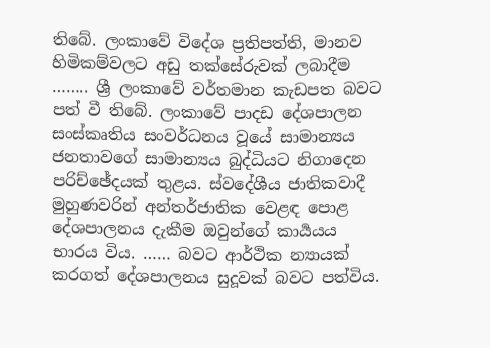තිබේ. ලංකාවේ විදේශ ප්‍රතිපත්ති, මානව හිමිකම්වලට අඩු තක්සේරුවක් ලබාදීම …….. ශ්‍රී ලංකාවේ වර්තමාන කැඩපත බවට පත් වී තිබේ. ලංකාවේ පාදඩ දේශපාලන සංස්කෘතිය සංවර්ධනය වූයේ සාමාන්‍යය ජනතාවගේ සාමාන්‍යය බුද්ධියට නිගාදෙන පරිච්ඡේදයක් තුළය. ස්වදේශීය ජාතිකවාදී මුහුණවරින් අන්තර්ජාතික වෙළඳ පොළ දේශපාලනය දැකීම ඔවුන්ගේ කාර්‍යයය භාරය විය. …… බවට ආර්ථික න්‍යායක් කරගත් දේශපාලනය සුදූවක් බවට පත්විය.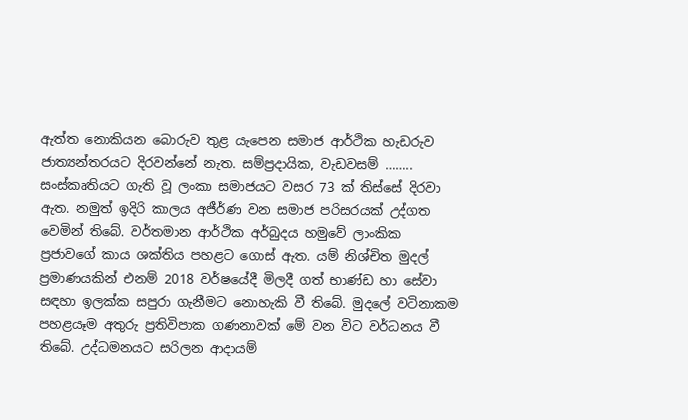ඇත්ත නොකියන බොරුව තුළ යැපෙන සමාජ ආර්ථික හැඩරුව ජාත්‍යන්තරයට දිරවන්නේ නැත. සම්ප්‍රදායික, වැඩවසම් …….. සංස්කෘතියට ගැති වූ ලංකා සමාජයට වසර 73 ක් තිස්සේ දිරවා ඇත. නමුත් ඉදිරි කාලය අජීර්ණ වන සමාජ පරිසරයක් උද්ගත වෙමින් තිබේ. වර්තමාන ආර්ථික අර්බුදය හමුවේ ලාංකික ප්‍රජාවගේ කාය ශක්තිය පහළට ගොස් ඇත. යම් නිශ්චිත මුදල් ප්‍රමාණයකින් එනම් 2018 වර්ෂයේදී මිලදී ගත් භාණ්ඩ හා සේවා සඳහා ඉලක්ක සපුරා ගැනීමට නොහැකි වී තිබේ. මුදලේ වටිනාකම පහළයෑම අතුරු ප්‍රතිවිපාක ගණනාවක් මේ වන විට වර්ධනය වී තිබේ. උද්ධමනයට සරිලන ආදායම්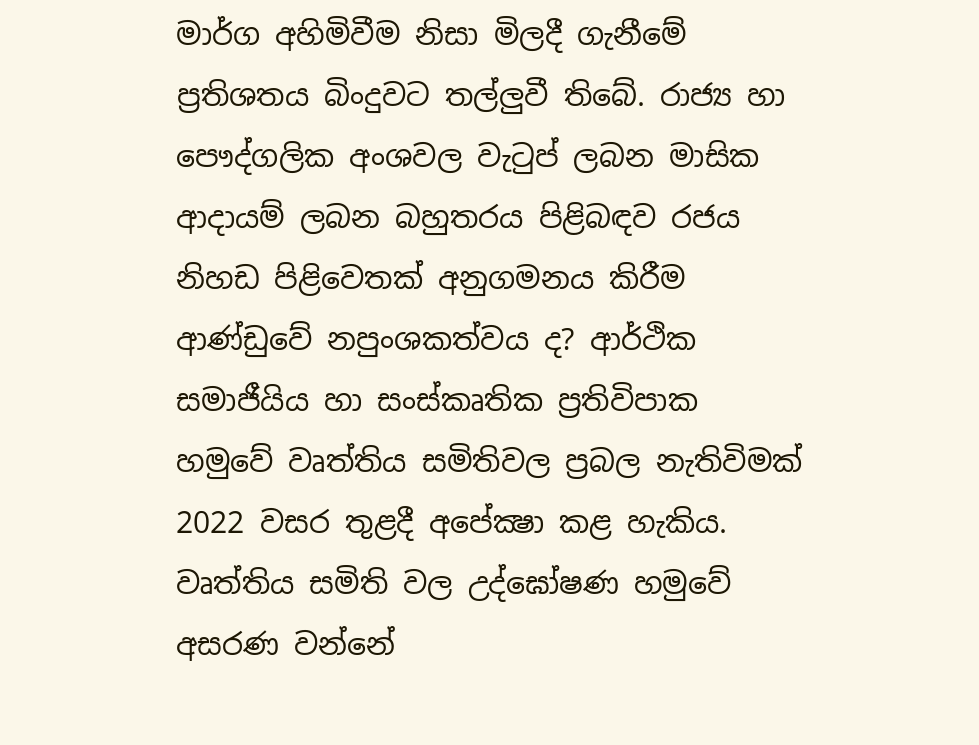මාර්ග අහිමිවීම නිසා මිලදී ගැනීමේ ප්‍රතිශතය බිංදුවට තල්ලුවී තිබේ. රාජ්‍ය හා පෞද්ගලික අංශවල වැටුප් ලබන මාසික ආදායම් ලබන බහුතරය පිළිබඳව රජය නිහඩ පිළිවෙතක් අනුගමනය කිරීම ආණ්ඩුවේ නපුංශකත්වය ද? ආර්ථික සමාජීයිය හා සංස්කෘතික ප්‍රතිවිපාක හමුවේ වෘත්තිය සමිතිවල ප්‍රබල නැතිවිමක් 2022 වසර තුළදී අපේක්‍ෂා කළ හැකිය. වෘත්තිය සමිති වල උද්ඝෝෂණ හමුවේ අසරණ වන්නේ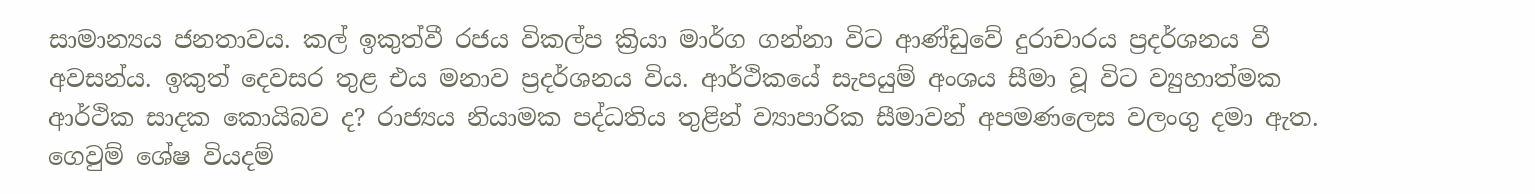සාමාන්‍යය ජනතාවය. කල් ඉකුත්වී රජය විකල්ප ක්‍රියා මාර්ග ගන්නා විට ආණ්ඩුවේ දුරාචාරය ප්‍රදර්ශනය වී අවසන්ය. ඉකුත් දෙවසර තුළ එය මනාව ප්‍රදර්ශනය විය. ආර්ථිකයේ සැපයුම් අංශය සීමා වූ විට ව්‍යුහාත්මක ආර්ථික සාදක කොයිබව ද? රාජ්‍යය නියාමක පද්ධතිය තුළින් ව්‍යාපාරික සීමාවන් අපමණලෙස වලංගු දමා ඇත. ගෙවුම් ශේෂ වියදම්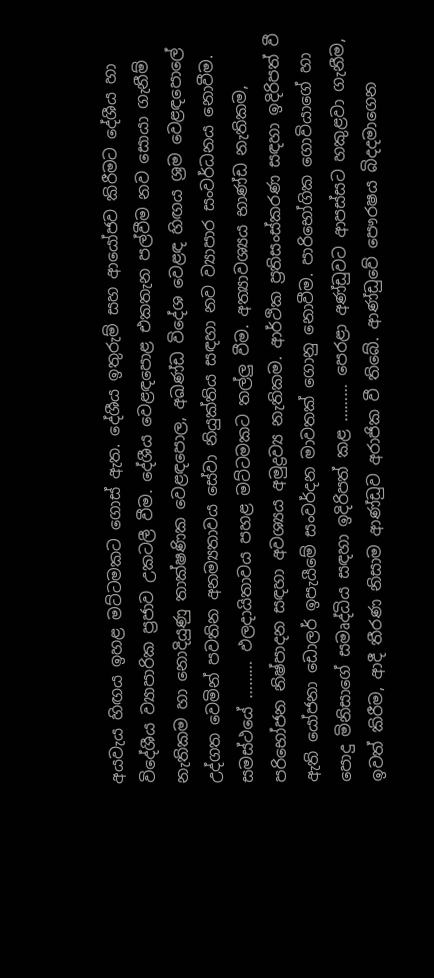අයවැය හිඟය ඉහළ මට්ටමකට ගොස් ඇත. දේශීය ඉතුරුම් සහ ආයෝජව කිරීමට දේශීය හා විදේශීය ව්‍යාපාරික ප්‍රජාව උකටලී වීම. දේශීය වෙළඳපොළ එකතැන පල්වීම නව සොයා ගැනීම් නැතිකම හා නොදියුණු තාක්ෂණික වෙළඳපොල, අඛණ්ඩ විදේශ වෙළඳ හිඟය ශ්‍රම වෙළඳපොලේ උද්ගත වෙමින් පවතින අනම්‍යතාවය සේවා නියුක්තිය සඳහා නව ව්‍යාපාර සංවර්ධනය නොවීම. සමස්ථයේ ……… ඵලදායිතාවය පහළ මට්ටමකට තල්ලු වීම. අත්‍යාවශ්‍යය භාණ්ඩ නැතිකම, පරිභෝජන නිෂ්පාදන සඳහා අවශ්‍යය අමුද්‍රව්‍ය නැතිකම. ආර්ථික ප්‍රතිසංස්කරණ සඳහා ඉදිරිපත් වී ඇති යෝජනා ඩොලර් ඉපැයීමේ සංවර්දන මාවතක් ගොනු නොවීම. පාරිභෝගික ගොවියාගේ හා පොදු මිනිසාගේ සමෘද්ධිය සඳහා ඉදිරිපත් කළ ……… පෙරළා අණ්ඩුවට ආපස්සට හකුළවා ගැනීම, ඉවත් කිරීම, ආදී තීරණ නිසාම ආණ්ඩුව අරාජික වී තිබේ. ආණ්ඩුවේ පෞරෂය බිදදමාගෙන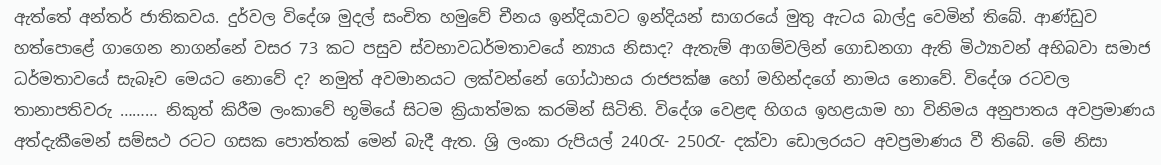ඇත්තේ අන්තර් ජාතිකවය. දුර්වල විදේශ මුදල් සංචිත හමුවේ චීනය ඉන්දියාවට ඉන්දියන් සාගරයේ මුතු ඇටය බාල්දු වෙමින් තිබේ. ආණ්ඩුව හත්පොළේ ගාගෙන නාගන්නේ වසර 73 කට පසුව ස්වභාවධර්මතාවයේ න්‍යාය නිසාද? ඇතැම් ආගම්වලින් ගොඩනගා ඇති මිථ්‍යාවන් අභිබවා සමාජ ධර්මතාවයේ සැබෑව මෙයට නොවේ ද? නමුත් අවමානයට ලක්වන්නේ ගෝඨාභය රාජපක්ෂ හෝ මහින්දගේ නාමය නොවේ. විදේශ රටවල තානාපතිවරු ……… නිකුත් කිරීම ලංකාවේ භූමියේ සිටම ක්‍රියාත්මක කරමින් සිටිති. විදේශ වෙළඳ හිගය ඉහළයාම හා විනිමය අනුපාතය අවප්‍රමාණය අත්දැකීමෙන් සම්සථ රටට ගසක පොත්තක් මෙන් බැදී ඇත. ශ්‍රි ලංකා රුපියල් 240රැ- 250රැ- දක්වා ඩොලරයට අවප්‍රමාණය වී තිබේ. මේ නිසා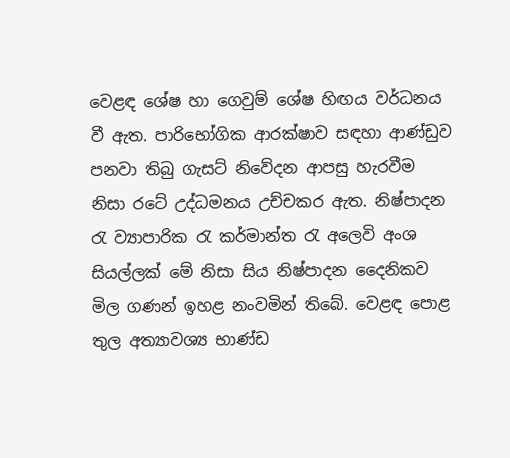වෙළඳ ශේෂ හා ගෙවුම් ශේෂ හිඟය වර්ධනය වී ඇත. පාරිභෝගික ආරක්ෂාව සඳහා ආණ්ඩුව පනවා තිබු ගැසට් නිවේදන ආපසු හැරවීම නිසා රටේ උද්ධමනය උච්චකර ඇත. නිෂ්පාදන රැ ව්‍යාපාරික රැ කර්මාන්ත රැ අලෙවි අංශ සියල්ලක් මේ නිසා සිය නිෂ්පාදන දෛනිකව මිල ගණන් ඉහළ නංවමින් තිබේ. වෙළඳ පොළ තුල අත්‍යාවශ්‍ය භාණ්ඩ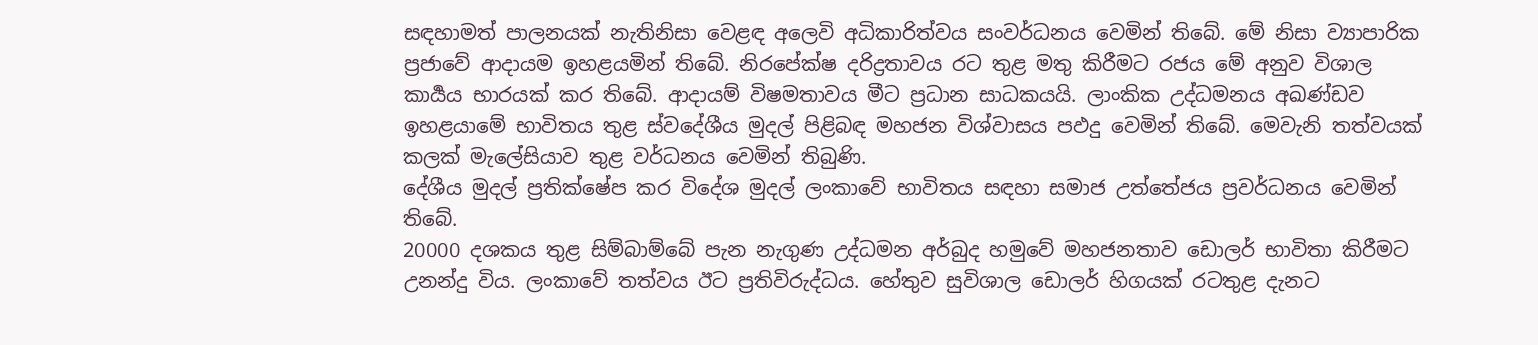සඳහාමත් පාලනයක් නැතිනිසා වෙළඳ අලෙවි අධිකාරිත්වය සංවර්ධනය වෙමින් තිබේ. මේ නිසා ව්‍යාපාරික ප්‍රජාවේ ආදායම ඉහළයමින් තිබේ. නිරපේක්ෂ දරිද්‍රතාවය රට තුළ මතු කිරීමට රජය මේ අනුව විශාල කාර්‍යය භාරයක් කර තිබේ. ආදායම් විෂමතාවය මීට ප්‍රධාන සාධකයයි. ලාංකික උද්ධමනය අඛණ්ඩව ඉහළයාමේ භාවිතය තුළ ස්වදේශීය මුදල් පිළිබඳ මහජන විශ්වාසය පඵදු වෙමින් තිබේ. මෙවැනි තත්වයක් කලක් මැලේසියාව තුළ වර්ධනය වෙමින් තිබුණි.
දේශීය මුදල් ප්‍රතික්ෂේප කර විදේශ මුදල් ලංකාවේ භාවිතය සඳහා සමාජ උත්තේජය ප්‍රවර්ධනය වෙමින් තිබේ.
20000 දශකය තුළ සිම්බාම්බේ පැන නැගුණ උද්ධමන අර්බුද හමුවේ මහජනතාව ඩොලර් භාවිතා කිරීමට උනන්දු විය. ලංකාවේ තත්වය ඊට ප්‍රතිවිරුද්ධය. හේතුව සුවිශාල ඩොලර් හිගයක් රටතුළ දැනට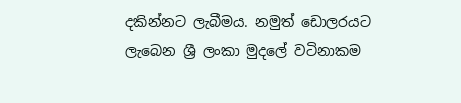දකින්නට ලැබීමය. නමුත් ඩොලරයට ලැබෙන ශ්‍රී ලංකා මුදලේ වටිනාකම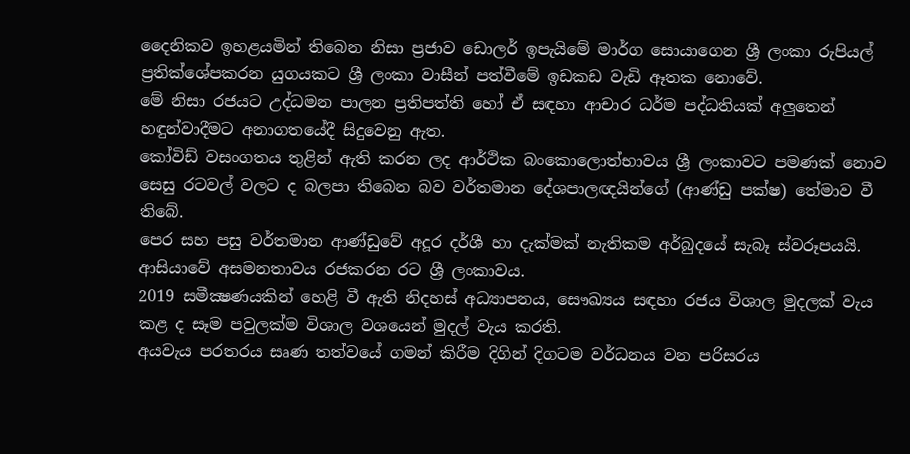දෛනිකව ඉහළයමින් තිබෙන නිසා ප්‍රජාව ඩොලර් ඉපැයිමේ මාර්ග සොයාගෙන ශ්‍රී ලංකා රුපියල් ප්‍රතික්ශේපකරන යුගයකට ශ්‍රී ලංකා වාසීන් පත්වීමේ ඉඩකඩ වැඩි ඈතක නොවේ.
මේ නිසා රජයට උද්ධමන පාලන ප්‍රතිපත්ති හෝ ඒ සඳහා ආචාර ධර්ම පද්ධතියක් අලුතෙන් හඳුන්වාදීමට අනාගතයේදී සිදුවෙනු ඇත.
කෝවිඩ් වසංගතය තුළින් ඇති කරන ලද ආර්ථික බංකොලොත්භාවය ශ්‍රී ලංකාවට පමණක් නොව සෙසු රටවල් වලට ද බලපා තිබෙන බව වර්තමාන දේශපාලඥයින්ගේ (ආණ්ඩු පක්ෂ) තේමාව වී තිබේ.
පෙර සහ පසු වර්තමාන ආණ්ඩුවේ අදූර දර්ශී හා දැක්මක් නැතිකම අර්බුදයේ සැබෑ ස්වරූපයයි. ආසියාවේ අසමනතාවය රජකරන රට ශ්‍රී ලංකාවය.
2019 සමීක්‍ෂණයකින් හෙළි වී ඇති නිදහස් අධ්‍යාපනය, සෞඛ්‍යය සඳහා රජය විශාල මුදලක් වැය කළ ද සෑම පවුලක්ම විශාල වශයෙන් මුදල් වැය කරති.
අයවැය පරතරය සෘණ තත්වයේ ගමන් කිරීම දිගින් දිගටම වර්ධනය වන පරිසරය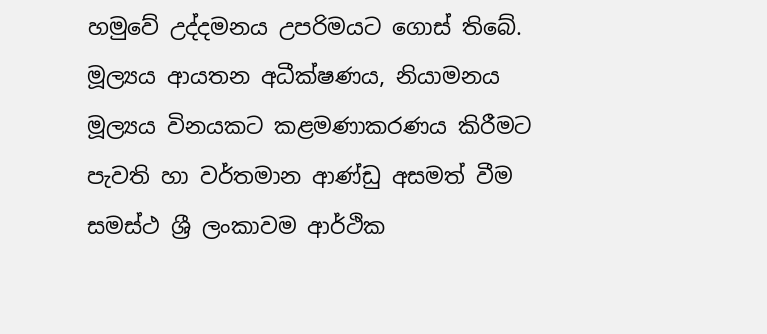හමුවේ උද්දමනය උපරිමයට ගොස් තිබේ. මූල්‍යය ආයතන අධීක්ෂණය, නියාමනය මූල්‍යය විනයකට කළමණාකරණය කිරීමට පැවති හා වර්තමාන ආණ්ඩු අසමත් වීම සමස්ථ ශ්‍රී ලංකාවම ආර්ථික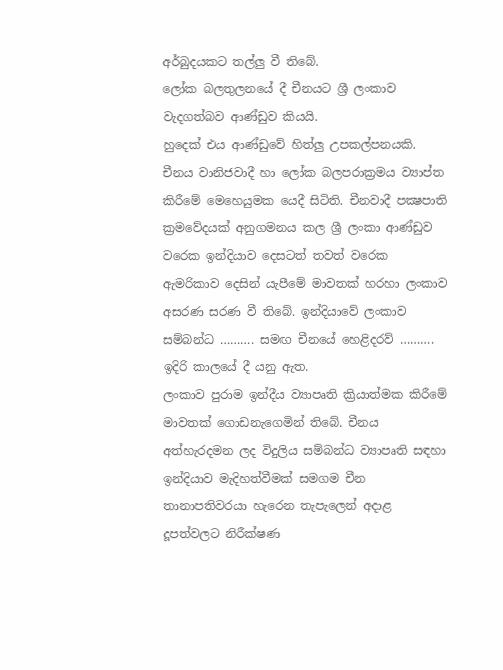අර්බුදයකට තල්ලු වී තිබේ.
ලෝක බලතුලනයේ දී චීනයට ශ්‍රී ලංකාව වැදගත්බව ආණ්ඩුව කියයි.
හුදෙක් එය ආණ්ඩුවේ හිත්ලු උපකල්පනයකි. චීනය වානිජවාදී හා ලෝක බලපරාක්‍රමය ව්‍යාප්ත කිරීමේ මෙහෙයුමක යෙදී සිටිති. චීනවාදී පක්‍ෂපාති ක්‍රමවේදයක් අනුගමනය කල ශ්‍රී ලංකා ආණ්ඩුව වරෙක ඉන්දියාව දෙසටත් තවත් වරෙක ඇමරිකාව දෙසින් යැපීමේ මාවතක් හරහා ලංකාව අසරණ සරණ වී තිබේ. ඉන්දියාවේ ලංකාව සම්බන්ධ ………. සමඟ චීනයේ හෙළිදරව් ………. ඉදිරි කාලයේ දී යනු ඇත.
ලංකාව පුරාම ඉන්දීය ව්‍යාපෘති ක්‍රියාත්මක කිරීමේ මාවතක් ගොඩනැගෙමින් තිබේ. චීනය අත්හැරදමන ලද විදුලිය සම්බන්ධ ව්‍යාපෘති සඳහා ඉන්දියාව මැදිහත්වීමක් සමගම චීන තානාපතිවරයා හැරෙන තැපැලෙන් අදාළ දූපත්වලට නිරීක්ෂණ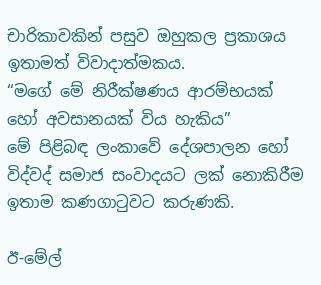චාරිකාවකින් පසුව ඔහුකල ප්‍රකාශය ඉතාමත් විවාදාත්මකය.
“මගේ මේ නිරීක්ෂණය ආරම්භයක් හෝ අවසානයක් විය හැකිය”
මේ පිළිබඳ ලංකාවේ දේශපාලන හෝ විද්වද් සමාජ සංවාදයට ලක් නොකිරීම ඉතාම කණගාටුවට කරුණකි.

ඊ-මේල්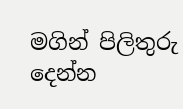මගින් පිලිතුරු දෙන්න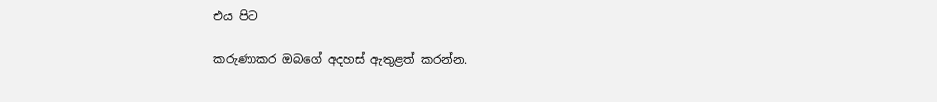එය පිට

කරුණාකර ඔබගේ අදහස් ඇතුළත් කරන්න.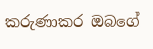කරුණාකර ඔබගේ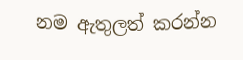නම ඇතුලත් කරන්න